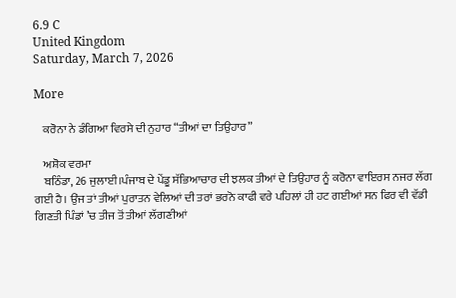6.9 C
United Kingdom
Saturday, March 7, 2026

More

    ਕਰੋਨਾ ਨੇ ਡੰਗਿਆ ਵਿਰਸੇ ਦੀ ਨੁਹਾਰ “ਤੀਆਂ ਦਾ ਤਿਉਹਾਰ”

    ਅਸ਼ੋਕ ਵਰਮਾ
    ਬਠਿੰਡਾ, 26 ਜੁਲਾਈ।ਪੰਜਾਬ ਦੇ ਪੇਂਡੂ ਸੱਭਿਆਚਾਰ ਦੀ ਝਲਕ ਤੀਆਂ ਦੇ ਤਿਉਹਾਰ ਨੂੰ ਕਰੋਨਾ ਵਾਇਰਸ ਨਜਰ ਲੱਗ ਗਈ ਹੈ। ਉਂਜ ਤਾਂ ਤੀਆਂ ਪੁਰਾਤਨ ਵੇਲਿਆਂ ਦੀ ਤਰਾਂ ਭਰਨੋ ਕਾਫੀ ਵਰੇ ਪਹਿਲਾਂ ਹੀ ਹਟ ਗਈਆਂ ਸਨ ਫਿਰ ਵੀ ਵੱਡੀ ਗਿਣਤੀ ਪਿੰਡਾਂ ’ਚ ਤੀਜ ਤੋਂ ਤੀਆਂ ਲੱਗਣੀਆਂ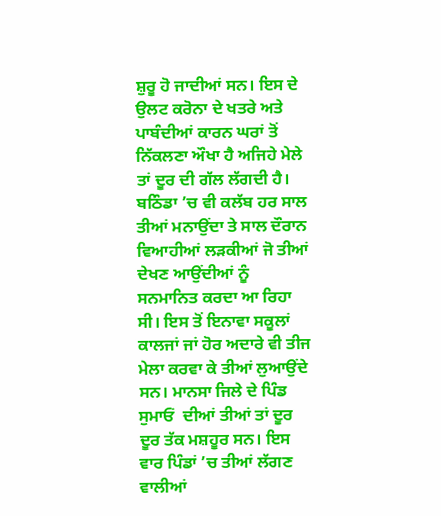ਸ਼ੁਰੂ ਹੋ ਜਾਦੀਆਂ ਸਨ। ਇਸ ਦੇ ਉਲਟ ਕਰੋਨਾ ਦੇ ਖਤਰੇ ਅਤੇ ਪਾਬੰਦੀਆਂ ਕਾਰਨ ਘਰਾਂ ਤੋਂ ਨਿੱਕਲਣਾ ਔਖਾ ਹੈ ਅਜਿਹੇ ਮੇਲੇ ਤਾਂ ਦੂਰ ਦੀ ਗੱਲ ਲੱਗਦੀ ਹੈ। ਬਠਿੰਡਾ ’ਚ ਵੀ ਕਲੱਬ ਹਰ ਸਾਲ ਤੀਆਂ ਮਨਾਉਂਦਾ ਤੇ ਸਾਲ ਦੌਰਾਨ ਵਿਆਹੀਆਂ ਲੜਕੀਆਂ ਜੋ ਤੀਆਂ ਦੇਖਣ ਆਉਂਦੀਆਂ ਨੂੰ ਸਨਮਾਨਿਤ ਕਰਦਾ ਆ ਰਿਹਾ ਸੀ। ਇਸ ਤੋਂ ਇਨਾਵਾ ਸਕੂਲਾਂ ਕਾਲਜਾਂ ਜਾਂ ਹੋਰ ਅਦਾਰੇ ਵੀ ਤੀਜ ਮੇਲਾ ਕਰਵਾ ਕੇ ਤੀਆਂ ਲੁਆਉਂਦੇ ਸਨ। ਮਾਨਸਾ ਜਿਲੇ ਦੇ ਪਿੰਡ ਸੁਮਾਓਂ  ਦੀਆਂ ਤੀਆਂ ਤਾਂ ਦੂਰ ਦੂਰ ਤੱਕ ਮਸ਼ਹੂਰ ਸਨ। ਇਸ ਵਾਰ ਪਿੰਡਾਂ ’ਚ ਤੀਆਂ ਲੱਗਣ ਵਾਲੀਆਂ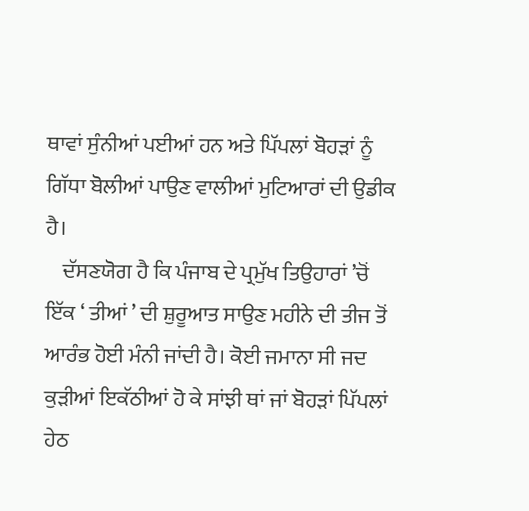ਥਾਵਾਂ ਸੁੰਨੀਆਂ ਪਈਆਂ ਹਨ ਅਤੇ ਪਿੱਪਲਾਂ ਬੋਹੜਾਂ ਨੂੰ ਗਿੱਧਾ ਬੋਲੀਆਂ ਪਾਉਣ ਵਾਲੀਆਂ ਮੁਟਿਆਰਾਂ ਦੀ ਉਡੀਕ ਹੈ।
    ਦੱਸਣਯੋਗ ਹੈ ਕਿ ਪੰਜਾਬ ਦੇ ਪ੍ਰਮੁੱਖ ਤਿਉਹਾਰਾਂ ’ਚੋਂ ਇੱਕ ‘ ਤੀਆਂ ’ ਦੀ ਸ਼ੁਰੂਆਤ ਸਾਉਣ ਮਹੀਨੇ ਦੀ ਤੀਜ ਤੋਂ ਆਰੰਭ ਹੋਈ ਮੰਨੀ ਜਾਂਦੀ ਹੈ। ਕੋਈ ਜਮਾਨਾ ਸੀ ਜਦ ਕੁੜੀਆਂ ਇਕੱਠੀਆਂ ਹੋ ਕੇ ਸਾਂਝੀ ਥਾਂ ਜਾਂ ਬੋਹੜਾਂ ਪਿੱਪਲਾਂ ਹੇਠ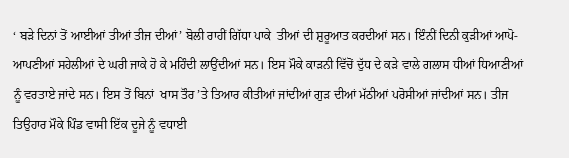‘ ਬੜੇ ਦਿਨਾਂ ਤੋਂ ਆਈਆਂ ਤੀਆਂ ਤੀਜ ਦੀਆਂ’ ਬੋਲੀ ਰਾਹੀਂ ਗਿੱਧਾ ਪਾਕੇ  ਤੀਆਂ ਦੀ ਸ਼ੁਰੂਆਤ ਕਰਦੀਆਂ ਸਨ। ਇੰਨੀਂ ਦਿਨੀ ਕੁੜੀਆਂ ਆਪੋ-ਆਪਣੀਆਂ ਸਹੇਲੀਆਂ ਦੇ ਘਰੀ ਜਾਕੇ ਹੋ ਕੇ ਮਹਿੰਦੀ ਲਾਉਂਦੀਆਂ ਸਨ। ਇਸ ਮੌਕੇ ਕਾੜਨੀ ਵਿੱਚੋਂ ਦੁੱਧ ਦੇ ਕੜੇ ਵਾਲੇ ਗਲਾਸ ਧੀਆਂ ਧਿਆਣੀਆਂ ਨੂੰ ਵਰਤਾਏ ਜਾਂਦੇ ਸਨ। ਇਸ ਤੋਂ ਬਿਨਾਂ  ਖਾਸ ਤੌਰ ’ਤੇ ਤਿਆਰ ਕੀਤੀਆਂ ਜਾਂਦੀਆਂ ਗੁੜ ਦੀਆਂ ਮੱਠੀਆਂ ਪਰੋਸੀਆਂ ਜਾਂਦੀਆਂ ਸਨ। ਤੀਜ ਤਿਉਹਾਰ ਮੌਕੇ ਪਿੰਡ ਵਾਸੀ ਇੱਕ ਦੂਜੇ ਨੂੰ ਵਧਾਈ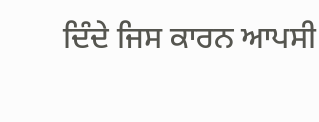ਦਿੰਦੇ ਜਿਸ ਕਾਰਨ ਆਪਸੀ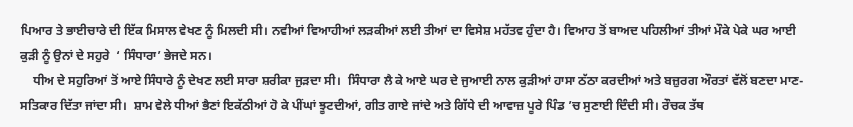ਪਿਆਰ ਤੇ ਭਾਈਚਾਰੇ ਦੀ ਇੱਕ ਮਿਸਾਲ ਵੇਖਣ ਨੂੰ ਮਿਲਦੀ ਸੀ। ਨਵੀਆਂ ਵਿਆਹੀਆਂ ਲੜਕੀਆਂ ਲਈ ਤੀਆਂ ਦਾ ਵਿਸੇਸ਼ ਮਹੱਤਵ ਹੁੰਦਾ ਹੈ। ਵਿਆਹ ਤੋਂ ਬਾਅਦ ਪਹਿਲੀਆਂ ਤੀਆਂ ਮੌਕੇ ਪੇਕੇ ਘਰ ਆਈ ਕੁੜੀ ਨੂੰ ਉਨਾਂ ਦੇ ਸਹੁਰੇ  ‘ ਸਿੰਧਾਰਾ’ ਭੇਜਦੇ ਸਨ।
    ਧੀਅ ਦੇ ਸਹੁਰਿਆਂ ਤੋਂ ਆਏ ਸਿੰਧਾਰੇ ਨੂੰ ਦੇਖਣ ਲਈ ਸਾਰਾ ਸ਼ਰੀਕਾ ਜੁੜਦਾ ਸੀ।  ਸਿੰਧਾਰਾ ਲੈ ਕੇ ਆਏ ਘਰ ਦੇ ਜੁਆਈ ਨਾਲ ਕੁੜੀਆਂ ਹਾਸਾ ਠੱਠਾ ਕਰਦੀਆਂ ਅਤੇ ਬਜ਼ੁਰਗ ਔਰਤਾਂ ਵੱਲੋਂ ਬਣਦਾ ਮਾਣ-ਸਤਿਕਾਰ ਦਿੱਤਾ ਜਾਂਦਾ ਸੀ।  ਸ਼ਾਮ ਵੇਲੇ ਧੀਆਂ ਭੈਣਾਂ ਇਕੱਠੀਆਂ ਹੋ ਕੇ ਪੀਂਘਾਂ ਝੂਟਦੀਆਂ, ਗੀਤ ਗਾਏ ਜਾਂਦੇ ਅਤੇ ਗਿੱਧੇ ਦੀ ਆਵਾਜ਼ ਪੂਰੇ ਪਿੰਡ ’ਚ ਸੁਣਾਈ ਦਿੰਦੀ ਸੀ। ਰੌਚਕ ਤੱਥ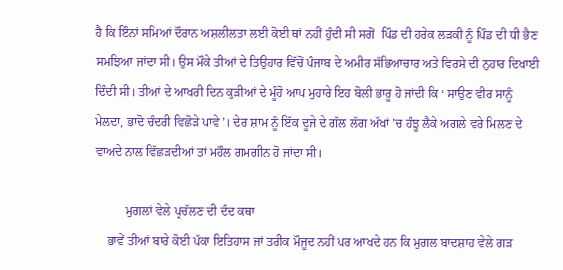ਹੈ ਕਿ ਇੰਨਾਂ ਸਮਿਆਂ ਦੌਰਾਨ ਅਸ਼ਲੀਲਤਾ ਲਈ ਕੋਈ ਥਾਂ ਨਹੀਂ ਹੁੰਦੀ ਸੀ ਸਗੋਂ  ਪਿੰਡ ਦੀ ਹਰੇਕ ਲੜਕੀ ਨੂੰ ਪਿੰਡ ਦੀ ਧੀ ਭੈਣ ਸਮਝਿਆ ਜਾਂਦਾ ਸੀ। ਉਸ ਮੌਕੇ ਤੀਆਂ ਦੇ ਤਿਉਹਾਰ ਵਿੱਚੋਂ ਪੰਜਾਬ ਦੇ ਅਮੀਰ ਸੱਭਿਆਚਾਰ ਅਤੇ ਵਿਰਸੇ ਦੀ ਨੁਹਾਰ ਦਿਖਾਈ ਦਿੰਦੀ ਸੀ। ਤੀਆਂ ਦੇ ਆਖਰੀ ਦਿਨ ਕੁੜੀਆਂ ਦੇ ਮੂੰਹੋ ਆਪ ਮੁਹਾਰੇ ਇਹ ਬੋਲੀ ਭਾਰੂ ਹੋ ਜਾਂਦੀ ਕਿ ‘ ਸਾਉਣ ਵੀਰ ਸਾਨੂੰ ਮੇਲਦਾ, ਭਾਦੋ ਚੰਦਰੀ ਵਿਛੋੜੇ ਪਾਵੇ’। ਦੇਰ ਸ਼ਾਮ ਨੂੰ ਇੱਕ ਦੂਜੇ ਦੇ ਗੱਲ ਲੱਗ ਅੱਖਾਂ ’ਚ ਹੰਝੂ ਲੈਕੇ ਅਗਲੇ ਵਰੇ ਮਿਲਣ ਦੇ ਵਾਅਦੇ ਨਾਲ ਵਿੱਛੜਦੀਆਂ ਤਾਂ ਮਹੌਲ ਗਮਗੀਨ ਹੋ ਜਾਂਦਾ ਸੀ।

          ਮੁਗਲਾਂ ਵੇਲੇ ਪ੍ਰਚੱਲਣ ਦੀ ਦੰਦ ਕਥਾ
    ਭਾਵੇਂ ਤੀਆਂ ਬਾਰੇ ਕੋਈ ਪੱਕਾ ਇਤਿਹਾਸ ਜਾਂ ਤਰੀਕ ਮੌਜੂਦ ਨਹੀਂ ਪਰ ਆਖਦੇ ਹਨ ਕਿ ਮੁਗਲ ਬਾਦਸ਼ਾਹ ਵੇਲੇ ਗੜ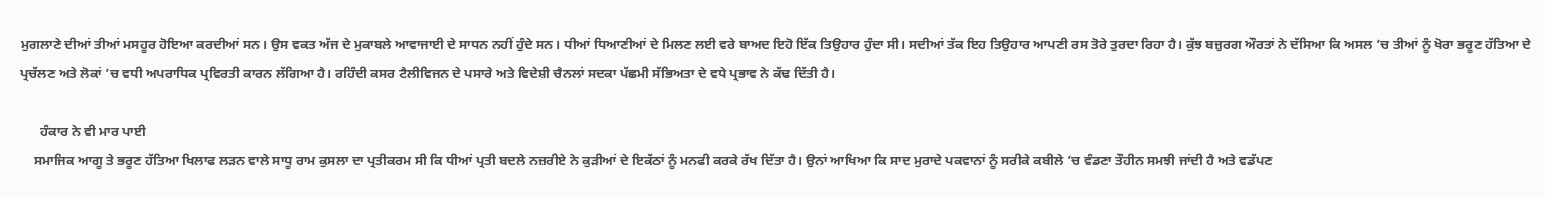ਮੁਗਲਾਣੇ ਦੀਆਂ ਤੀਆਂ ਮਸਹੂਰ ਹੋਇਆ ਕਰਦੀਆਂ ਸਨ। ਉਸ ਵਕਤ ਅੱਜ ਦੇ ਮੁਕਾਬਲੇ ਆਵਾਜਾਈ ਦੇ ਸਾਧਨ ਨਹੀਂ ਹੁੰਦੇ ਸਨ। ਧੀਆਂ ਧਿਆਣੀਆਂ ਦੇ ਮਿਲਣ ਲਈ ਵਰੇ ਬਾਅਦ ਇਹੋ ਇੱਕ ਤਿਉਹਾਰ ਹੁੰਦਾ ਸੀ। ਸਦੀਆਂ ਤੱਕ ਇਹ ਤਿਉਹਾਰ ਆਪਣੀ ਰਸ ਤੋਰੇ ਤੁਰਦਾ ਰਿਹਾ ਹੈ। ਕੁੱਝ ਬਜ਼ੁਰਗ ਔਰਤਾਂ ਨੇ ਦੱਸਿਆ ਕਿ ਅਸਲ ’ਚ ਤੀਆਂ ਨੂੰ ਖੋਰਾ ਭਰੂਣ ਹੱਤਿਆ ਦੇ ਪ੍ਰਚੱਲਣ ਅਤੇ ਲੋਕਾਂ ’ਚ ਵਧੀ ਅਪਰਾਧਿਕ ਪ੍ਰਵਿਰਤੀ ਕਾਰਨ ਲੱਗਿਆ ਹੈ। ਰਹਿੰਦੀ ਕਸਰ ਟੈਲੀਵਿਜਨ ਦੇ ਪਸਾਰੇ ਅਤੇ ਵਿਦੇਸ਼ੀ ਚੈਨਲਾਂ ਸਦਕਾ ਪੱਛਮੀ ਸੱਭਿਅਤਾ ਦੇ ਵਧੇ ਪ੍ਰਭਾਵ ਨੇ ਕੱਢ ਦਿੱਤੀ ਹੈ।

      ਹੰਕਾਰ ਨੇ ਵੀ ਮਾਰ ਪਾਈ
    ਸਮਾਜਿਕ ਆਗੂ ਤੇ ਭਰੂਣ ਹੱਤਿਆ ਖਿਲਾਫ ਲੜਨ ਵਾਲੇ ਸਾਧੂ ਰਾਮ ਕੁਸਲਾ ਦਾ ਪ੍ਰਤੀਕਰਮ ਸੀ ਕਿ ਧੀਆਂ ਪ੍ਰਤੀ ਬਦਲੇ ਨਜ਼ਰੀਏ ਨੇ ਕੁੜੀਆਂ ਦੇ ਇਕੱਠਾਂ ਨੂੰ ਮਨਫੀ ਕਰਕੇ ਰੱਖ ਦਿੱਤਾ ਹੈ। ਉਨਾਂ ਆਖਿਆ ਕਿ ਸਾਦ ਮੁਰਾਦੇ ਪਕਵਾਨਾਂ ਨੂੰ ਸਰੀਕੇ ਕਬੀਲੇ ’ਚ ਵੰਡਣਾ ਤੌਹੀਨ ਸਮਝੀ ਜਾਂਦੀ ਹੈ ਅਤੇ ਵਡੱਪਣ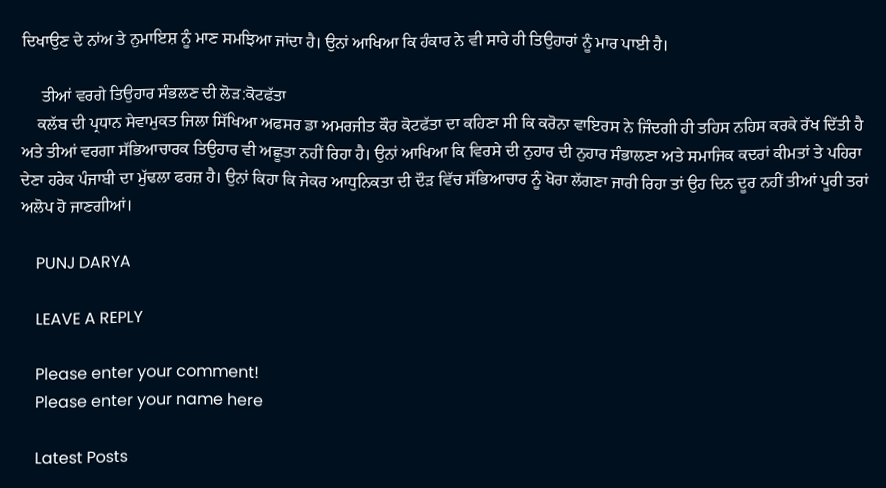ਦਿਖਾਉਣ ਦੇ ਨਾਂਅ ਤੇ ਨੁਮਾਇਸ਼ ਨੂੰ ਮਾਣ ਸਮਝਿਆ ਜਾਂਦਾ ਹੈ। ਉਨਾਂ ਆਖਿਆ ਕਿ ਹੰਕਾਰ ਨੇ ਵੀ ਸਾਰੇ ਹੀ ਤਿਉਹਾਰਾਂ ਨੂੰ ਮਾਰ ਪਾਈ ਹੈ।

     ਤੀਆਂ ਵਰਗੇ ਤਿਉਹਾਰ ਸੰਭਲਣ ਦੀ ਲੋੜ:ਕੋਟਫੱਤਾ
    ਕਲੱਬ ਦੀ ਪ੍ਰਧਾਨ ਸੇਵਾਮੁਕਤ ਜਿਲਾ ਸਿੱਖਿਆ ਅਫਸਰ ਡਾ ਅਮਰਜੀਤ ਕੌਰ ਕੋਟਫੱਤਾ ਦਾ ਕਹਿਣਾ ਸੀ ਕਿ ਕਰੋਨਾ ਵਾਇਰਸ ਨੇ ਜਿੰਦਗੀ ਹੀ ਤਹਿਸ ਨਹਿਸ ਕਰਕੇ ਰੱਖ ਦਿੱਤੀ ਹੈ ਅਤੇ ਤੀਆਂ ਵਰਗਾ ਸੱਭਿਆਚਾਰਕ ਤਿਉਹਾਰ ਵੀ ਅਛੂਤਾ ਨਹੀਂ ਰਿਹਾ ਹੈ। ਉਨਾਂ ਆਖਿਆ ਕਿ ਵਿਰਸੇ ਦੀ ਨੁਹਾਰ ਦੀ ਨੁਹਾਰ ਸੰਭਾਲਣਾ ਅਤੇ ਸਮਾਜਿਕ ਕਦਰਾਂ ਕੀਮਤਾਂ ਤੇ ਪਹਿਰਾ ਦੇਣਾ ਹਰੇਕ ਪੰਜਾਬੀ ਦਾ ਮੁੱਢਲਾ ਫਰਜ਼ ਹੈ। ਉਨਾਂ ਕਿਹਾ ਕਿ ਜੇਕਰ ਆਧੁਨਿਕਤਾ ਦੀ ਦੌੜ ਵਿੱਚ ਸੱਭਿਆਚਾਰ ਨੂੰ ਖੋਰਾ ਲੱਗਣਾ ਜਾਰੀ ਰਿਹਾ ਤਾਂ ਉਹ ਦਿਨ ਦੂਰ ਨਹੀਂ ਤੀਆਂ ਪੂਰੀ ਤਰਾਂ ਅਲੋਪ ਹੋ ਜਾਣਗੀਆਂ।

    PUNJ DARYA

    LEAVE A REPLY

    Please enter your comment!
    Please enter your name here

    Latest Posts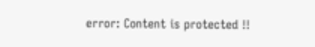error: Content is protected !!